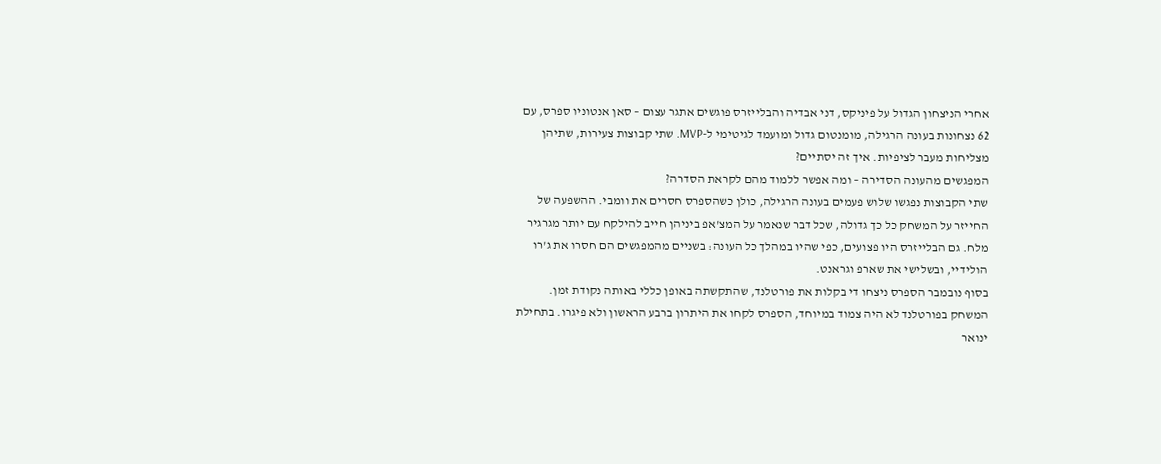אחרי הניצחון הגדול על פיניקס, דני אבדיה והבלייזרס פוגשים אתגר עצום – סאן אנטוניו ספרס, עם 62 נצחונות בעונה הרגילה, מומנטום גדול ומועמד לגיטימי ל-MVP. שתי קבוצות צעירות, שתיהן מצליחות מעבר לציפיות. איך זה יסתיים?
המפגשים מהעונה הסדירה – ומה אפשר ללמוד מהם לקראת הסדרה?
שתי הקבוצות נפגשו שלוש פעמים בעונה הרגילה, כולן כשהספרס חסרים את וומבי. ההשפעה של החייזר על המשחק כל כך גדולה, שכל דבר שנאמר על המצ'אפ ביניהן חייב להילקח עם יותר מגרגיר מלח. גם הבלייזרס היו פצועים, כפי שהיו במהלך כל העונה: בשניים מהמפגשים הם חסרו את ג'רו הולידיי, ובשלישי את שארפ וגראנט.
בסוף נובמבר הספרס ניצחו די בקלות את פורטלנד, שהתקשתה באופן כללי באותה נקודת זמן. המשחק בפורטלנד לא היה צמוד במיוחד, הספרס לקחו את היתרון ברבע הראשון ולא פיגרו. בתחילת ינואר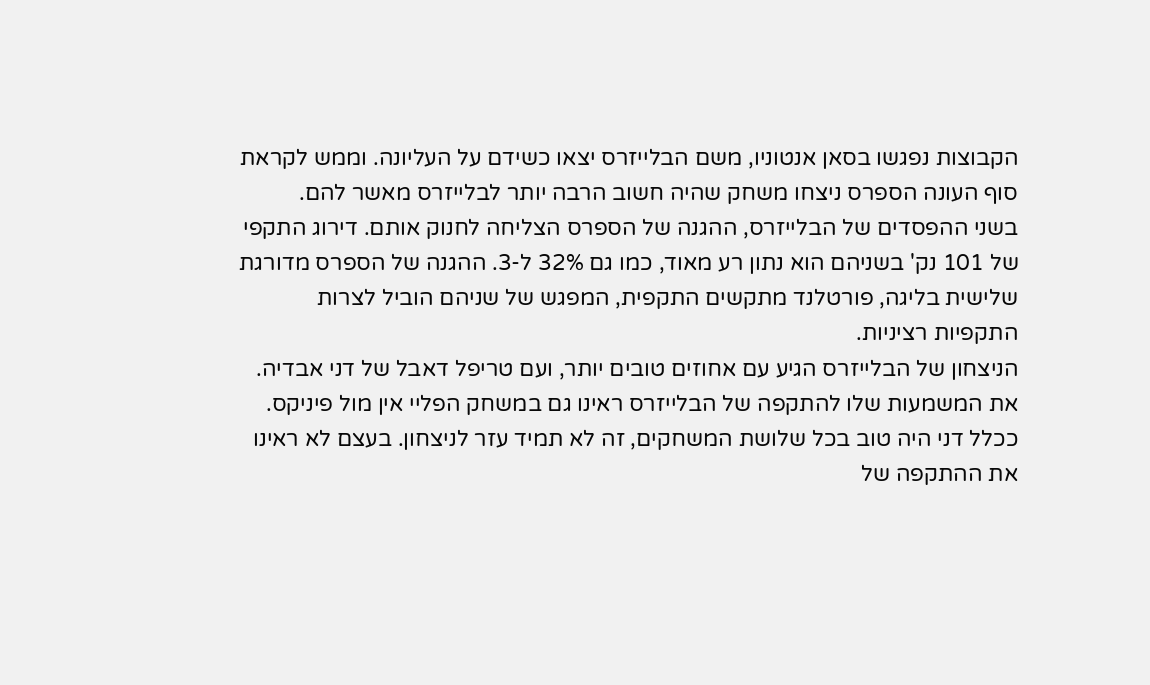הקבוצות נפגשו בסאן אנטוניו, משם הבלייזרס יצאו כשידם על העליונה. וממש לקראת סוף העונה הספרס ניצחו משחק שהיה חשוב הרבה יותר לבלייזרס מאשר להם.
בשני ההפסדים של הבלייזרס, ההגנה של הספרס הצליחה לחנוק אותם. דירוג התקפי של 101 נק' בשניהם הוא נתון רע מאוד, כמו גם 32% ל-3. ההגנה של הספרס מדורגת שלישית בליגה, פורטלנד מתקשים התקפית, המפגש של שניהם הוביל לצרות התקפיות רציניות.
הניצחון של הבלייזרס הגיע עם אחוזים טובים יותר, ועם טריפל דאבל של דני אבדיה. את המשמעות שלו להתקפה של הבלייזרס ראינו גם במשחק הפליי אין מול פיניקס. ככלל דני היה טוב בכל שלושת המשחקים, זה לא תמיד עזר לניצחון. בעצם לא ראינו את ההתקפה של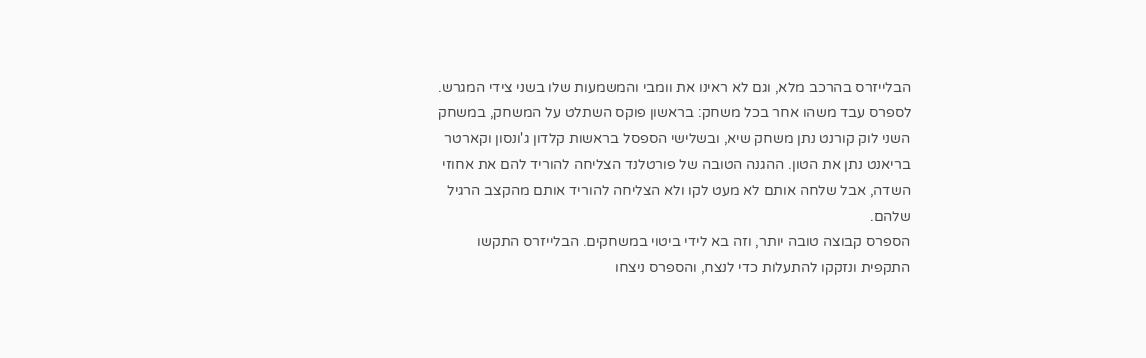הבלייזרס בהרכב מלא, וגם לא ראינו את וומבי והמשמעות שלו בשני צידי המגרש.
לספרס עבד משהו אחר בכל משחק: בראשון פוקס השתלט על המשחק, במשחק השני לוק קורנט נתן משחק שיא, ובשלישי הספסל בראשות קלדון ג'ונסון וקארטר בריאנט נתן את הטון. ההגנה הטובה של פורטלנד הצליחה להוריד להם את אחוזי השדה, אבל שלחה אותם לא מעט לקו ולא הצליחה להוריד אותם מהקצב הרגיל שלהם.
הספרס קבוצה טובה יותר, וזה בא לידי ביטוי במשחקים. הבלייזרס התקשו התקפית ונזקקו להתעלות כדי לנצח, והספרס ניצחו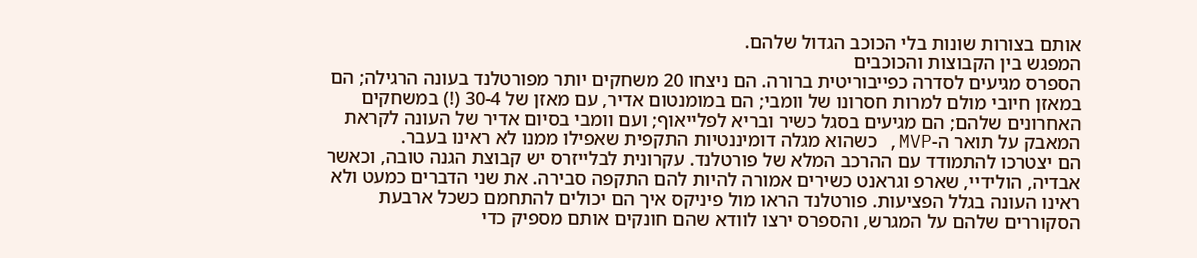אותם בצורות שונות בלי הכוכב הגדול שלהם.
המפגש בין הקבוצות והכוכבים
הספרס מגיעים לסדרה כפייבוריטית ברורה. הם ניצחו 20 משחקים יותר מפורטלנד בעונה הרגילה; הם במאזן חיובי מולם למרות חסרונו של וומבי; הם במומנטום אדיר, עם מאזן של 30-4 (!) במשחקים האחרונים שלהם; הם מגיעים בסגל כשיר ובריא לפלייאוף; ועם וומבי בסיום אדיר של העונה לקראת המאבק על תואר ה-MVP, כשהוא מגלה דומיננטיות התקפית שאפילו ממנו לא ראינו בעבר.
הם יצטרכו להתמודד עם ההרכב המלא של פורטלנד. עקרונית לבלייזרס יש קבוצת הגנה טובה, וכאשר אבדיה, הולידיי, שארפ וגראנט כשירים אמורה להיות להם התקפה סבירה. את שני הדברים כמעט ולא ראינו העונה בגלל הפציעות. פורטלנד הראו מול פיניקס איך הם יכולים להתחמם כשכל ארבעת הסקוררים שלהם על המגרש, והספרס ירצו לוודא שהם חונקים אותם מספיק כדי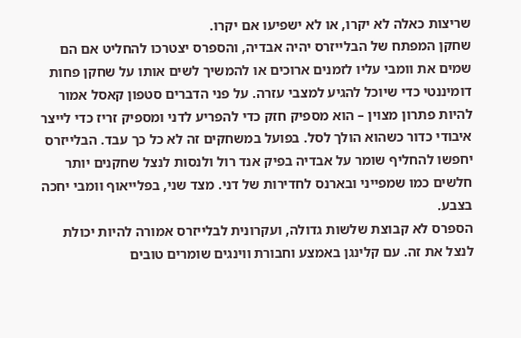שריצות כאלה לא יקרו, או לא ישפיעו אם יקרו.
שחקן המפתח של הבלייזרס יהיה אבדיה, והספרס יצטרכו להחליט אם הם שמים את וומבי עליו לזמנים ארוכים או להמשיך לשים אותו על שחקן פחות דומיננטי כדי שיוכל להגיע למצבי עזרה. על פני הדברים סטפון קאסל אמור להיות פתרון מצוין – הוא מספיק חזק כדי להפריע לדני ומספיק זריז כדי לייצר איבודי כדור כשהוא הולך לסל. בפועל במשחקים זה לא כל כך עבד. הבלייזרס יחפשו להחליף שומר על אבדיה בפיק אנד רול ולנסות לנצל שחקנים יותר חלשים כמו שמפייני ובארנס לחדירות של דני. מצד שני, בפלייאוף וומבי יחכה בצבע.
הספרס לא קבוצת שלשות גדולה, ועקרונית לבלייזרס אמורה להיות יכולת לנצל את זה. עם קלינגן באמצע וחבורת ווינגים שומרים טובים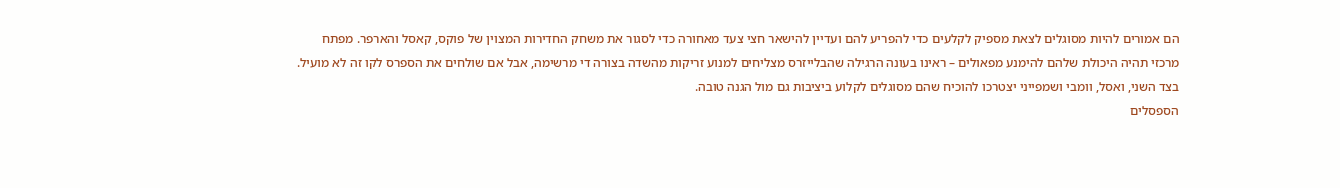הם אמורים להיות מסוגלים לצאת מספיק לקלעים כדי להפריע להם ועדיין להישאר חצי צעד מאחורה כדי לסגור את משחק החדירות המצוין של פוקס, קאסל והארפר. מפתח מרכזי תהיה היכולת שלהם להימנע מפאולים – ראינו בעונה הרגילה שהבלייזרס מצליחים למנוע זריקות מהשדה בצורה די מרשימה, אבל אם שולחים את הספרס לקו זה לא מועיל. בצד השני, ואסל, וומבי ושמפייני יצטרכו להוכיח שהם מסוגלים לקלוע ביציבות גם מול הגנה טובה.
הספסלים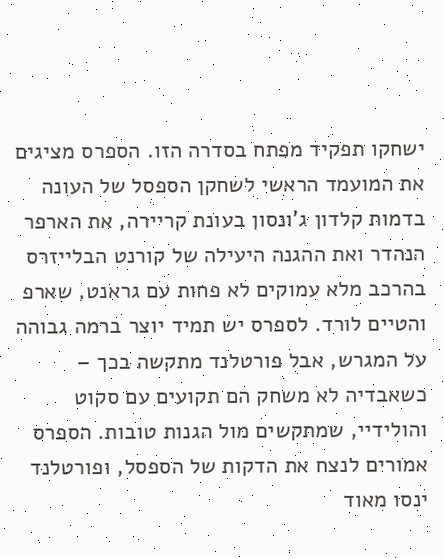ישחקו תפקיד מפתח בסדרה הזו. הספרס מציגים את המועמד הראשי לשחקן הספסל של העונה בדמות קלדון ג'ונסון בעונת קריירה, את הארפר הנהדר ואת ההגנה היעילה של קורנט הבלייזרס בהרכב מלא עמוקים לא פחות עם גראנט, שארפ והטיים לורד. לספרס יש תמיד יוצר ברמה גבוהה על המגרש, אבל פורטלנד מתקשה בכך – כשאבדיה לא משחק הם תקועים עם סקוט והולידיי, שמתקשים מול הגנות טובות. הספרס אמורים לנצח את הדקות של הספסל, ופורטלנד ינסו מאוד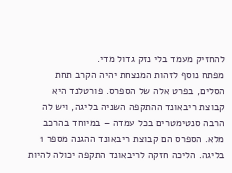להחזיק מעמד בלי נזק גדול מדי.
מפתח נוסף לזהות המנצחת יהיה הקרב תחת הסלים, בפרט אלה של הספרס. פורטלנד היא קבוצת ריבאונד ההתקפה השניה בליגה, ויש לה הרבה סנטימטרים בכל עמדה – במיוחד בהרכב מלא. הספרס הם קבוצת ריבאונד ההגנה מספר 1 בליגה. הליכה חזקה לריבאונד התקפה יכולה להיות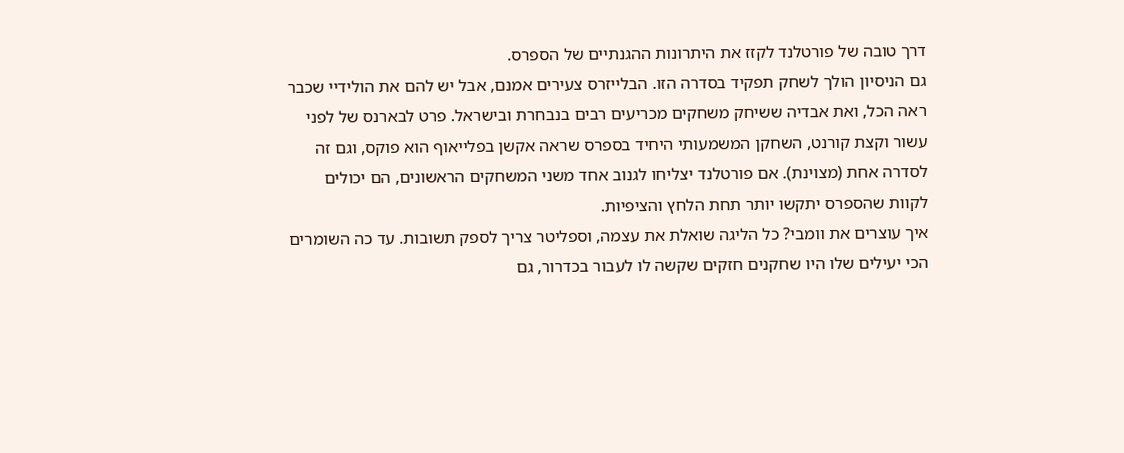דרך טובה של פורטלנד לקזז את היתרונות ההגנתיים של הספרס.
גם הניסיון הולך לשחק תפקיד בסדרה הזו. הבלייזרס צעירים אמנם, אבל יש להם את הולידיי שכבר ראה הכל, ואת אבדיה ששיחק משחקים מכריעים רבים בנבחרת ובישראל. פרט לבארנס של לפני עשור וקצת קורנט, השחקן המשמעותי היחיד בספרס שראה אקשן בפלייאוף הוא פוקס, וגם זה לסדרה אחת (מצוינת). אם פורטלנד יצליחו לגנוב אחד משני המשחקים הראשונים, הם יכולים לקוות שהספרס יתקשו יותר תחת הלחץ והציפיות.
איך עוצרים את וומבי? כל הליגה שואלת את עצמה, וספליטר צריך לספק תשובות. עד כה השומרים הכי יעילים שלו היו שחקנים חזקים שקשה לו לעבור בכדרור, גם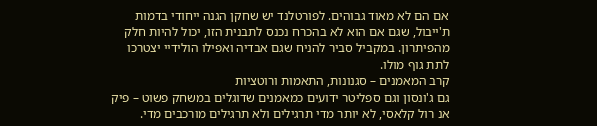אם הם לא מאוד גבוהים. לפורטלנד יש שחקן הגנה ייחודי בדמות ת'ייבול, שגם אם הוא לא בהכרח נכנס לתבנית הזו, יכול להיות חלק מהפיתרון. במקביל סביר להניח שגם אבדיה ואפילו הולידיי יצטרכו לתת גוף מולו.
קרב המאמנים – סגנונות, התאמות ורוטציות
גם ג'ונסון וגם ספליטר ידועים כמאמנים שדוגלים במשחק פשוט – פיק אנ רול קלאסי, לא יותר מדי תרגילים ולא תרגילים מורכבים מדי.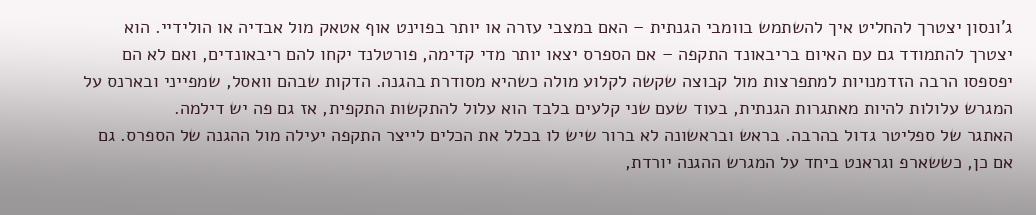ג'ונסון יצטרך להחליט איך להשתמש בוומבי הגנתית – האם במצבי עזרה או יותר בפוינט אוף אטאק מול אבדיה או הולידיי. הוא יצטרך להתמודד גם עם האיום בריבאונד התקפה – אם הספרס יצאו יותר מדי קדימה, פורטלנד יקחו להם ריבאונדים, ואם לא הם יפספסו הרבה הזדמנויות למתפרצות מול קבוצה שקשה לקלוע מולה כשהיא מסודרת בהגנה. הדקות שבהם וואסל, שמפייני ובארנס על המגרש עלולות להיות מאתגרות הגנתית, בעוד שעם שני קלעים בלבד הוא עלול להתקשות התקפית, אז גם פה יש דילמה.
האתגר של ספליטר גדול בהרבה. בראש ובראשונה לא ברור שיש לו בכלל את הכלים לייצר התקפה יעילה מול ההגנה של הספרס. גם אם כן, כששארפ וגראנט ביחד על המגרש ההגנה יורדת,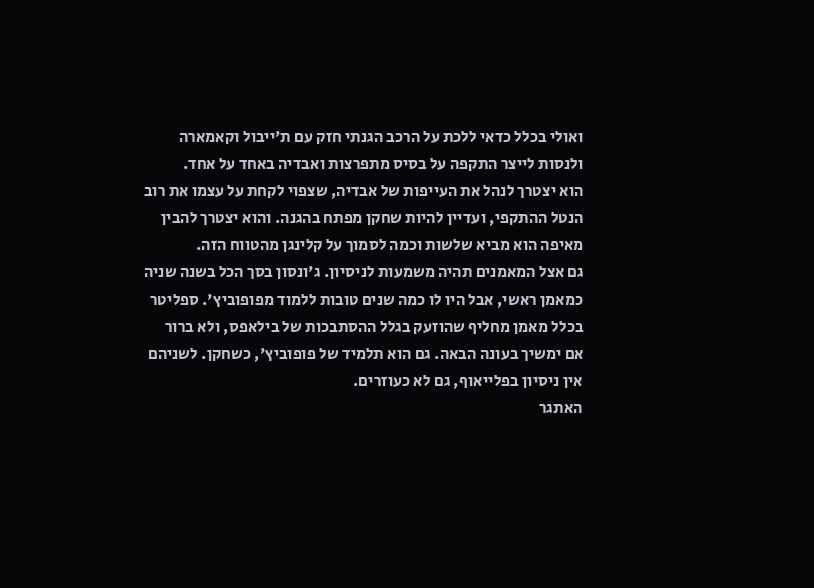ואולי בכלל כדאי ללכת על הרכב הגנתי חזק עם ת'ייבול וקאמארה ולנסות לייצר התקפה על בסיס מתפרצות ואבדיה באחד על אחד.
הוא יצטרך לנהל את העייפות של אבדיה, שצפוי לקחת על עצמו את רוב הנטל ההתקפי, ועדיין להיות שחקן מפתח בהגנה. והוא יצטרך להבין מאיפה הוא מביא שלשות וכמה לסמוך על קלינגן מהטווח הזה.
גם אצל המאמנים תהיה משמעות לניסיון. ג'ונסון בסך הכל בשנה שניה כמאמן ראשי, אבל היו לו כמה שנים טובות ללמוד מפופוביץ'. ספליטר בכלל מאמן מחליף שהוזעק בגלל ההסתבכות של בילאפס, ולא ברור אם ימשיך בעונה הבאה. גם הוא תלמיד של פופוביץ', כשחקן. לשניהם אין ניסיון בפלייאוף, גם לא כעוזרים.
האתגר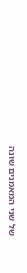של שני המאמנים שונה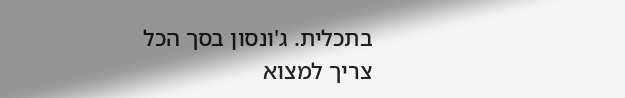בתכלית. ג'ונסון בסך הכל צריך למצוא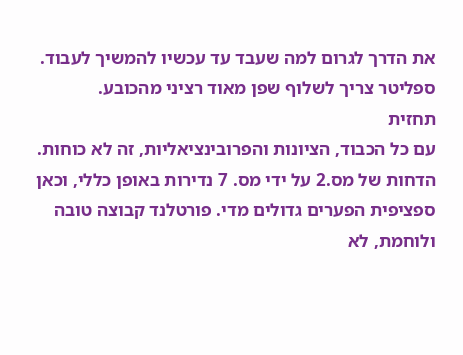את הדרך לגרום למה שעבד עד עכשיו להמשיך לעבוד. ספליטר צריך לשלוף שפן מאוד רציני מהכובע.
תחזית
עם כל הכבוד, הציונות והפרובינציאליות, זה לא כוחות. הדחות של מס.2 על ידי מס. 7 נדירות באופן כללי, וכאן ספציפית הפערים גדולים מדי. פורטלנד קבוצה טובה ולוחמת, לא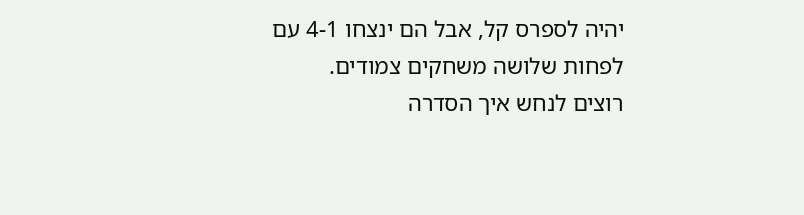יהיה לספרס קל, אבל הם ינצחו 4-1 עם לפחות שלושה משחקים צמודים.
רוצים לנחש איך הסדרה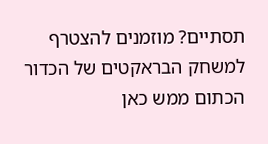תסתיים? מוזמנים להצטרף למשחק הבראקטים של הכדור הכתום ממש כאן